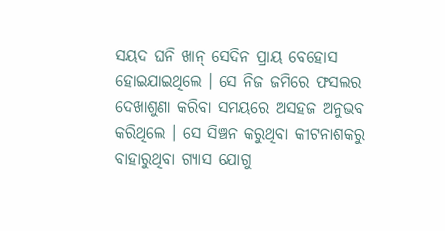ସୟଦ ଘନି ଖାନ୍ ସେଦିନ ପ୍ରାୟ ବେହୋସ ହୋଇଯାଇଥିଲେ । ସେ ନିଜ ଜମିରେ ଫସଲର ଦେଖାଶୁଣା କରିବା ସମୟରେ ଅସହଜ ଅନୁଭବ କରିଥିଲେ । ସେ ସିଞ୍ଚନ କରୁଥିବା କୀଟନାଶକରୁ ବାହାରୁଥିବା ଗ୍ୟାସ ଯୋଗୁ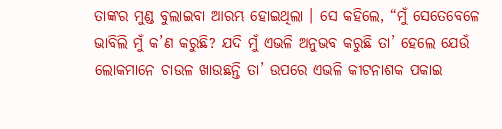ତାଙ୍କର ମୁଣ୍ଡ ବୁଲାଇବା ଆରମ୍ଭ ହୋଇଥିଲା । ସେ କହିଲେ, “ମୁଁ ସେତେବେଳେ ଭାବିଲି ମୁଁ କ’ଣ କରୁଛି? ଯଦି ମୁଁ ଏଭଳି ଅନୁଭବ କରୁଛି ତା’ ହେଲେ ଯେଉଁ ଲୋକମାନେ ଚାଉଳ ଖାଉଛନ୍ତି ତା’ ଉପରେ ଏଭଳି କୀଟନାଶକ ପକାଇ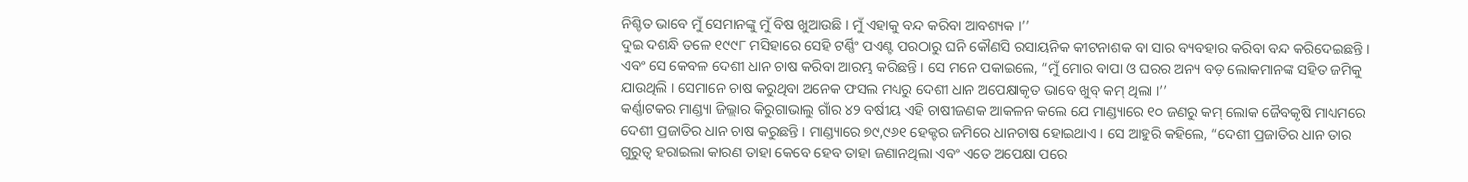ନିଶ୍ଚିତ ଭାବେ ମୁଁ ସେମାନଙ୍କୁ ମୁଁ ବିଷ ଖୁଆଉଛି । ମୁଁ ଏହାକୁ ବନ୍ଦ କରିବା ଆବଶ୍ୟକ ।’’
ଦୁଇ ଦଶନ୍ଧି ତଳେ ୧୯୯୮ ମସିହାରେ ସେହି ଟର୍ଣ୍ଣିଂ ପଏଣ୍ଟ ପରଠାରୁ ଘନି କୌଣସି ରସାୟନିକ କୀଟନାଶକ ବା ସାର ବ୍ୟବହାର କରିବା ବନ୍ଦ କରିଦେଇଛନ୍ତି । ଏବଂ ସେ କେବଳ ଦେଶୀ ଧାନ ଚାଷ କରିବା ଆରମ୍ଭ କରିଛନ୍ତି । ସେ ମନେ ପକାଇଲେ, “ମୁଁ ମୋର ବାପା ଓ ଘରର ଅନ୍ୟ ବଡ଼ ଲୋକମାନଙ୍କ ସହିତ ଜମିକୁ ଯାଉଥିଲି । ସେମାନେ ଚାଷ କରୁଥିବା ଅନେକ ଫସଲ ମଧ୍ୟରୁ ଦେଶୀ ଧାନ ଅପେକ୍ଷାକୃତ ଭାବେ ଖୁବ୍ କମ୍ ଥିଲା ।’’
କର୍ଣ୍ଣାଟକର ମାଣ୍ଡ୍ୟା ଜିଲ୍ଲାର କିରୁଗାଭାଲୁ ଗାଁର ୪୨ ବର୍ଷୀୟ ଏହି ଚାଷୀଜଣକ ଆକଳନ କଲେ ଯେ ମାଣ୍ଡ୍ୟାରେ ୧୦ ଜଣରୁ କମ୍ ଲୋକ ଜୈବକୃଷି ମାଧ୍ୟମରେ ଦେଶୀ ପ୍ରଜାତିର ଧାନ ଚାଷ କରୁଛନ୍ତି । ମାଣ୍ଡ୍ୟାରେ ୭୯,୯୬୧ ହେକ୍ଟର ଜମିରେ ଧାନଚାଷ ହୋଇଥାଏ । ସେ ଆହୁରି କହିଲେ, “ଦେଶୀ ପ୍ରଜାତିର ଧାନ ତାର ଗୁରୁତ୍ୱ ହରାଇଲା କାରଣ ତାହା କେବେ ହେବ ତାହା ଜଣାନଥିଲା ଏବଂ ଏତେ ଅପେକ୍ଷା ପରେ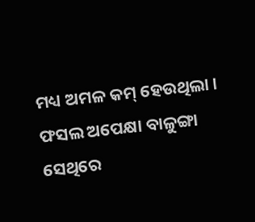ମଧ୍ୟ ଅମଳ କମ୍ ହେଉଥିଲା । ଫସଲ ଅପେକ୍ଷା ବାଳୁଙ୍ଗା ସେଥିରେ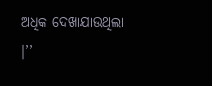ଅଧିକ ଦେଖାଯାଉଥିଲା ।’’